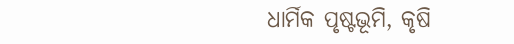ଧାର୍ମିକ ପୃଷ୍ଟଭୂମି, କୃଷି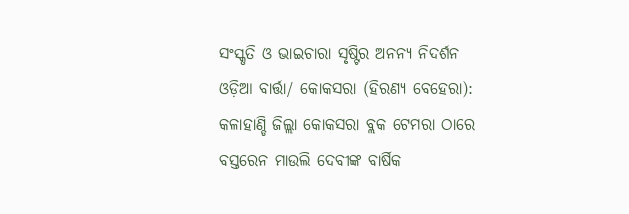ସଂସ୍କୃତି ଓ ଭାଇଚାରା ସୃଷ୍ଟିର ଅନନ୍ୟ ନିଦର୍ଶନ
ଓଡ଼ିଆ ବାର୍ତ୍ତା/ କୋକସରା (ହିରଣ୍ୟ ବେହେରା): କଳାହାଣ୍ଡି ଜିଲ୍ଲା କୋକସରା ବ୍ଲକ ଟେମରା ଠାରେ ବସ୍ତରେନ ମାଉଲି ଦେବୀଙ୍କ ବାର୍ଷିକ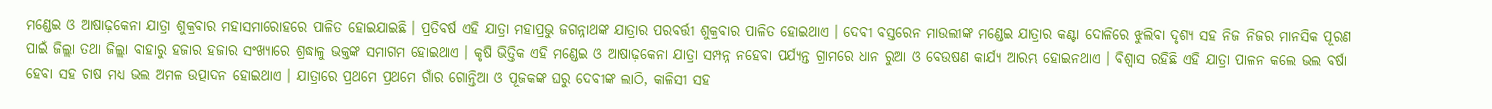ମଣ୍ଡେଇ ଓ ଆଷାଢ଼କେନା ଯାତ୍ରା ଶୁକ୍ରବାର ମହାସମାରୋହରେ ପାଳିତ ହୋଇଯାଇଛି । ପ୍ରତିବର୍ଷ ଏହି ଯାତ୍ରା ମହାପ୍ରଭୁ ଜଗନ୍ନାଥଙ୍କ ଯାତ୍ରାର ପରବର୍ତ୍ତୀ ଶୁକ୍ରବାର ପାଳିତ ହୋଇଥାଏ । ଦେବୀ ବସ୍ତରେନ ମାଉଲୀଙ୍କ ମଣ୍ଡେଇ ଯାତ୍ରାର କଣ୍ଟା ଦୋଳିରେ ଝୁଲିବା ଦୃଶ୍ୟ ସହ ନିଜ ନିଜର ମାନସିକ ପୂରଣ ପାଇଁ ଜିଲ୍ଲା ତଥା ଜିଲ୍ଲା ବାହାରୁ ହଜାର ହଜାର ସଂଖ୍ୟାରେ ଶ୍ରଦ୍ଧାଳୁ ଭକ୍ତଙ୍କ ସମାଗମ ହୋଇଥାଏ । କୃଷି ଭିତ୍ତିକ ଏହି ମଣ୍ଡେଇ ଓ ଆଷାଢ଼କେନା ଯାତ୍ରା ସମ୍ପନ୍ନ ନହେବା ପର୍ଯ୍ୟନ୍ତ ଗ୍ରାମରେ ଧାନ ରୁଆ ଓ ବେଉଷଣ କାର୍ଯ୍ୟ ଆରମ୍ଭ ହୋଇନଥାଏ । ବିଶ୍ୱାସ ରହିଛି ଏହି ଯାତ୍ରା ପାଳନ କଲେ ଭଲ ବର୍ଷା ହେବା ସହ ଚାଷ ମଧ୍ୟ ଭଲ ଅମଳ ଉତ୍ପାଦନ ହୋଇଥାଏ । ଯାତ୍ରାରେ ପ୍ରଥମେ ପ୍ରଥମେ ଗାଁର ଗୋନ୍ତିଆ ଓ ପୂଜକଙ୍କ ଘରୁ ଦେବୀଙ୍କ ଲାଠି, କାଳିସୀ ସହ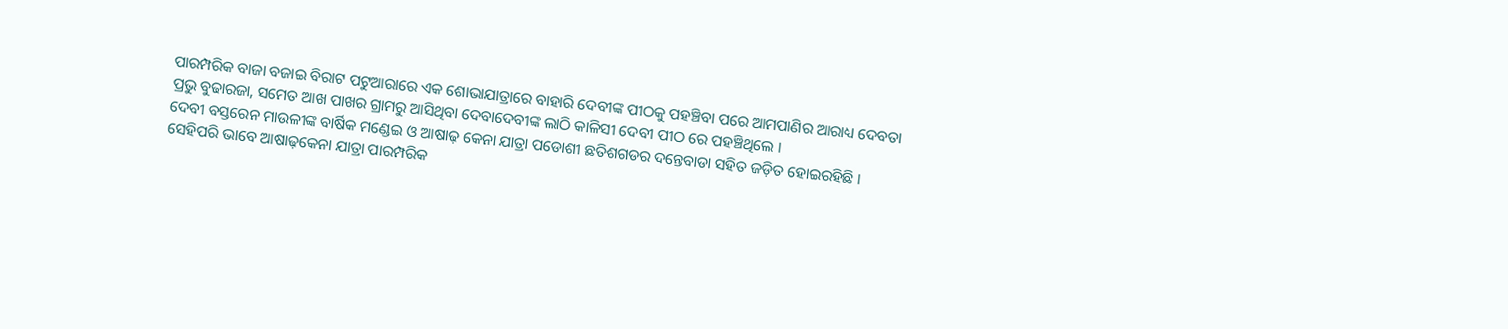ପାରମ୍ପରିକ ବାଜା ବଜାଇ ବିରାଟ ପଟୁଆରାରେ ଏକ ଶୋଭାଯାତ୍ରାରେ ବାହାରି ଦେବୀଙ୍କ ପୀଠକୁ ପହଞ୍ଚିବା ପରେ ଆମପାଣିର ଆରାଧ୍ୟ ଦେବତା ପ୍ରଭୁ ବୁଢାରଜା, ସମେତ ଆଖ ପାଖର ଗ୍ରାମରୁ ଆସିଥିବା ଦେବାଦେବୀଙ୍କ ଲାଠି କାଳିସୀ ଦେବୀ ପୀଠ ରେ ପହଞ୍ଚିଥିଲେ ।
ଦେବୀ ବସ୍ତରେନ ମାଉଳୀଙ୍କ ବାର୍ଷିକ ମଣ୍ଡେଇ ଓ ଆଷାଢ଼ କେନା ଯାତ୍ରା ପଡୋଶୀ ଛତିଶଗଡର ଦନ୍ତେବାଡା ସହିତ ଜଡ଼ିତ ହୋଇରହିଛି । ସେହିପରି ଭାବେ ଆଷାଢ଼କେନା ଯାତ୍ରା ପାରମ୍ପରିକ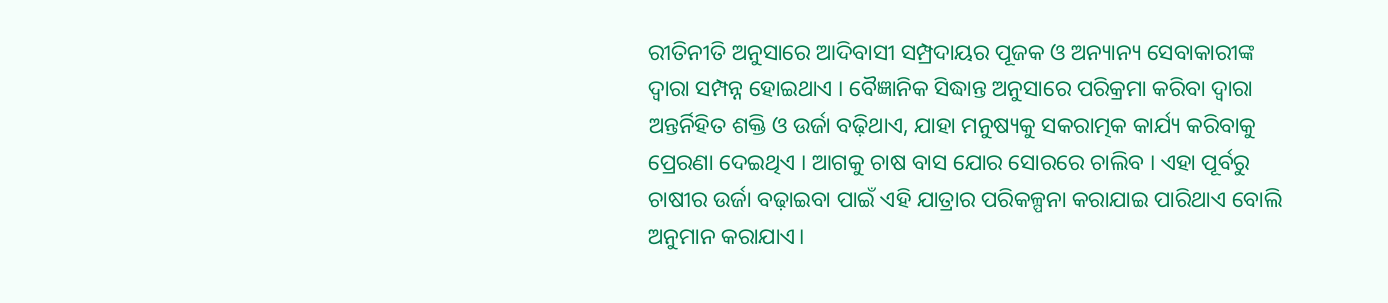ରୀତିନୀତି ଅନୁସାରେ ଆଦିବାସୀ ସମ୍ପ୍ରଦାୟର ପୂଜକ ଓ ଅନ୍ୟାନ୍ୟ ସେବାକାରୀଙ୍କ ଦ୍ଵାରା ସମ୍ପନ୍ନ ହୋଇଥାଏ । ବୈଜ୍ଞାନିକ ସିଦ୍ଧାନ୍ତ ଅନୁସାରେ ପରିକ୍ରମା କରିବା ଦ୍ବାରା ଅନ୍ତର୍ନିହିତ ଶକ୍ତି ଓ ଉର୍ଜା ବଢ଼ିଥାଏ, ଯାହା ମନୁଷ୍ୟକୁ ସକରାତ୍ମକ କାର୍ଯ୍ୟ କରିବାକୁ ପ୍ରେରଣା ଦେଇଥିଏ । ଆଗକୁ ଚାଷ ବାସ ଯୋର ସୋରରେ ଚାଲିବ । ଏହା ପୂର୍ବରୁ ଚାଷୀର ଉର୍ଜା ବଢ଼ାଇବା ପାଇଁ ଏହି ଯାତ୍ରାର ପରିକଳ୍ପନା କରାଯାଇ ପାରିଥାଏ ବୋଲି ଅନୁମାନ କରାଯାଏ।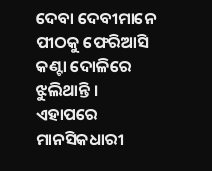ଦେବା ଦେବୀମାନେ ପୀଠକୁ ଫେରିଆସି କଣ୍ଟା ଦୋଳିରେ ଝୁଲିଥାନ୍ତି । ଏହାପରେ ମାନସିକଧାରୀ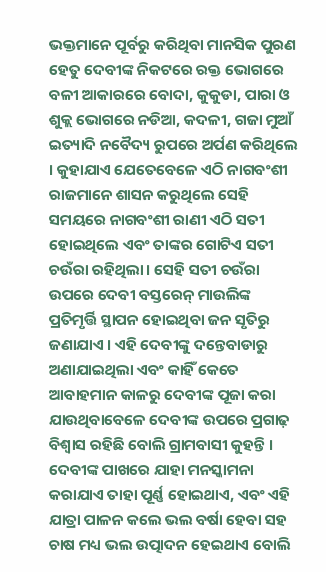ଭକ୍ତମାନେ ପୂର୍ବରୁ କରିଥିବା ମାନସିକ ପୁରଣ ହେତୁ ଦେବୀଙ୍କ ନିକଟରେ ରକ୍ତ ଭୋଗରେ ବଳୀ ଆକାରରେ ବୋଦା, କୁକୁଡା, ପାରା ଓ ଶୁକ୍ଲ ଭୋଗରେ ନଡିଆ, କଦଳୀ, ଗଜା ମୁଆଁ ଇତ୍ୟାଦି ନବୈଦ୍ୟ ରୁପରେ ଅର୍ପଣ କରିଥିଲେ । କୁହାଯାଏ ଯେତେବେଳେ ଏଠି ନାଗବଂଶୀ ରାଜମାନେ ଶାସନ କରୁଥିଲେ ସେହି ସମୟରେ ନାଗବଂଶୀ ରାଣୀ ଏଠି ସତୀ ହୋଇଥିଲେ ଏବଂ ତାଙ୍କର ଗୋଟିଏ ସତୀ ଚଉଁରା ରହିଥିଲା। ସେହି ସତୀ ଚଉଁରା ଉପରେ ଦେବୀ ବସ୍ତରେନ୍ ମାଉଲିଙ୍କ ପ୍ରତିମୃର୍ତ୍ତି ସ୍ଥାପନ ହୋଇଥିବା ଜନ ସୃତିରୁ ଜଣାଯାଏ । ଏହି ଦେବୀଙ୍କୁ ଦନ୍ତେବାଡାରୁ ଅଣାଯାଇଥିଲା ଏବଂ କାହିଁ କେତେ ଆବାହମାନ କାଳରୁ ଦେବୀଙ୍କ ପୂଜା କରା ଯାଉଥିବାବେଳେ ଦେବୀଙ୍କ ଉପରେ ପ୍ରଗାଢ଼ ବିଶ୍ୱାସ ରହିଛି ବୋଲି ଗ୍ରାମବାସୀ କୁହନ୍ତି । ଦେବୀଙ୍କ ପାଖରେ ଯାହା ମନସ୍କାମନା କରାଯାଏ ତାହା ପୂର୍ଣ୍ଣ ହୋଇଥାଏ, ଏବଂ ଏହି ଯାତ୍ରା ପାଳନ କଲେ ଭଲ ବର୍ଷା ହେବା ସହ ଚାଷ ମଧ୍ୟ ଭଲ ଉତ୍ପାଦନ ହେଇଥାଏ ବୋଲି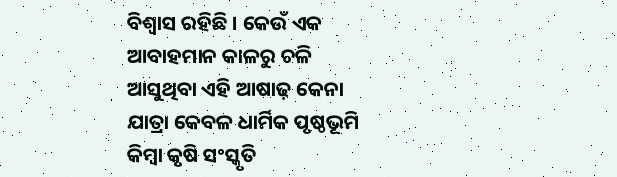ବିଶ୍ୱାସ ରହିଛି । କେଉଁ ଏକ ଆବାହମାନ କାଳରୁ ଚଳି ଆସୁଥିବା ଏହି ଆଷାଢ଼ କେନା ଯାତ୍ରା କେବଳ ଧାର୍ମିକ ପୃଷ୍ଠଭୂମି କିମ୍ବା କୃଷି ସଂସ୍କୃତି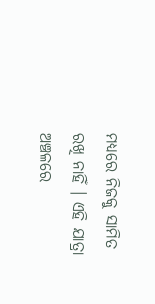ମଧ୍ୟରେ ନିଜକୁ ସାମିତ ରଖି ନାହିଁ । ଏହି ଯାତ୍ରା ଅଞ୍ଚଳରେ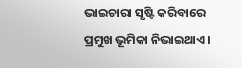ଭାଇଚାରା ସୃଷ୍ଟି କରିବାରେ ପ୍ରମୁଖ ଭୂମିକା ନିଭାଇଥାଏ।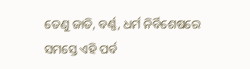ତେଣୁ ଜାତି, ବର୍ଣ୍ଣ, ଧର୍ମ ନିର୍ବିଶେଷରେ ସମସ୍ତେ ଏହି ପର୍ବ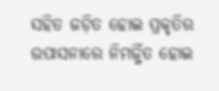ସହିତ ଜଡ଼ିତ ହୋଇ ପ୍ରକୃତିର ଉପାସନାରେ ନିମର୍ଜ୍ଜିତ ହୋଇ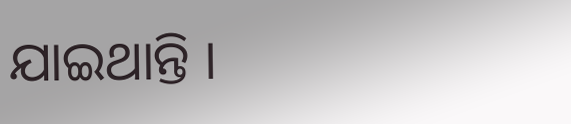ଯାଇଥାନ୍ତି ।